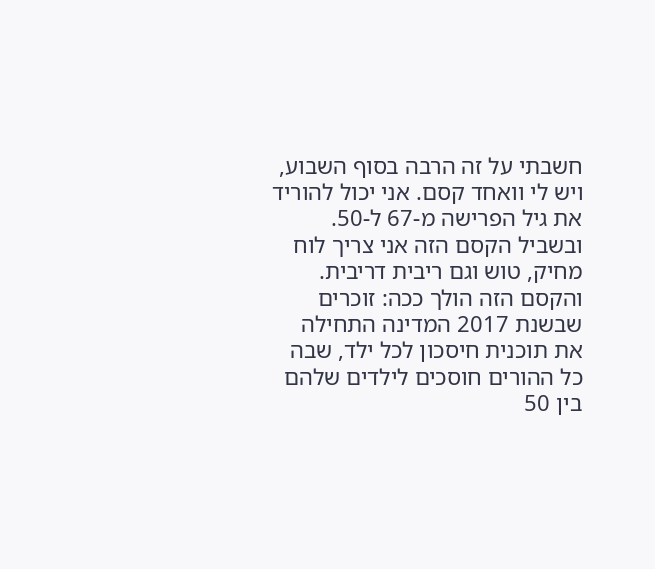חשבתי על זה הרבה בסוף השבוע, ויש לי וואחד קסם. אני יכול להוריד את גיל הפרישה מ-67 ל-50. ובשביל הקסם הזה אני צריך לוח מחיק, טוש וגם ריבית דריבית. והקסם הזה הולך ככה: זוכרים שבשנת 2017 המדינה התחילה את תוכנית חיסכון לכל ילד, שבה כל ההורים חוסכים לילדים שלהם בין 50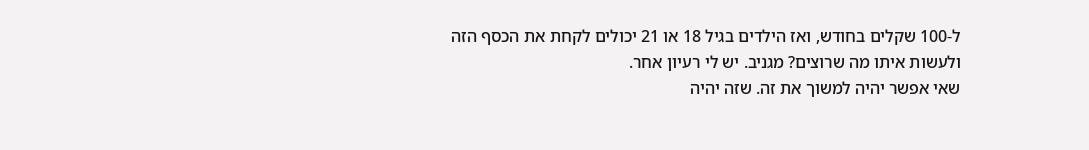ל-100 שקלים בחודש, ואז הילדים בגיל 18 או 21 יכולים לקחת את הכסף הזה ולעשות איתו מה שרוצים? מגניב. יש לי רעיון אחר.
שאי אפשר יהיה למשוך את זה. שזה יהיה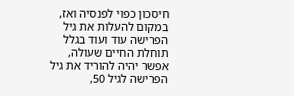חיסכון כפוי לפנסיה ואז, במקום להעלות את גיל הפרישה עוד ועוד בגלל תוחלת החיים שעולה, אפשר יהיה להוריד את גיל הפרישה לגיל 50,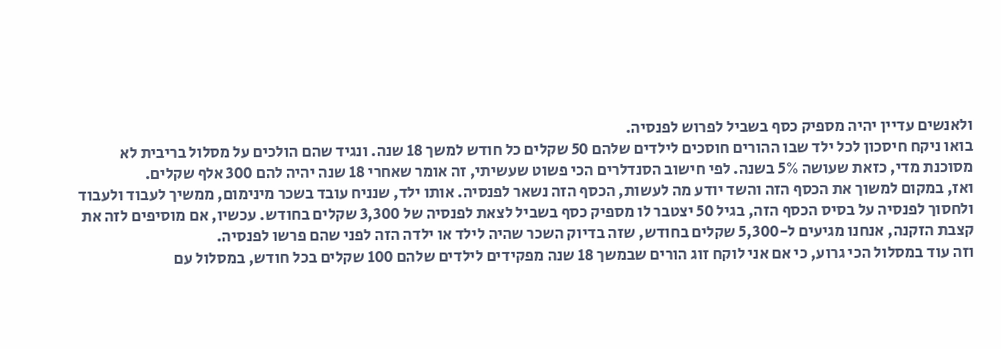ולאנשים עדיין יהיה מספיק כסף בשביל לפרוש לפנסיה.
בואו ניקח חיסכון לכל ילד שבו ההורים חוסכים לילדים שלהם 50 שקלים כל חודש למשך 18 שנה. ונגיד שהם הולכים על מסלול בריבית לא מסוכנת מדי, כזאת שעושה 5% בשנה. לפי חישוב הסנדלרים הכי פשוט שעשיתי, זה אומר שאחרי 18 שנה יהיה להם 300 אלף שקלים.
ואז, במקום למשוך את הכסף הזה והשד יודע מה לעשות, הכסף הזה נשאר לפנסיה. אותו ילד, שנניח עובד בשכר מינימום, ממשיך לעבוד ולעבוד ולחסוך לפנסיה על בסיס הכסף הזה, בגיל 50 יצטבר לו מספיק כסף בשביל לצאת לפנסיה של 3,300 שקלים בחודש. עכשיו, אם מוסיפים לזה את קצבת הזקנה, אנחנו מגיעים ל-5,300 שקלים בחודש, שזה בדיוק השכר שהיה לילד או ילדה הזה לפני שהם פרשו לפנסיה.
וזה עוד במסלול הכי גרוע, כי אם אני לוקח זוג הורים שבמשך 18 שנה מפקידים לילדים שלהם 100 שקלים בכל חודש, במסלול עם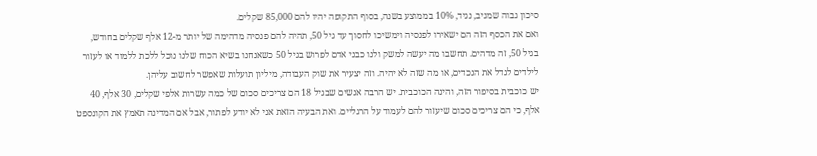סיכון גבוה שמניב, נגיד, 10% בממוצע בשנה, בסוף התקופה יהיו להם 85,000 שקלים.
ואם את הכסף הזה הם ישאירו לפנסיה וימשיכו לחסוך עד גיל 50, תהיה להם פנסיה מדהימה של יותר מ-12 אלף שקלים בחודש, בגיל 50, זה מדהים. תחשבו מה יעשה למשק ולנו כבני אדם לפרוש בגיל 50 כשאנחנו בשיא הכוח שלנו נוכל ללכת ללמוד או לעזור לילדים לגדל את הנכדים, או מה שזה לא יהיה. וזה יצעיר את שוק העבודה, מיליון תועלות שאפשר לחשוב עליהן.
יש כוכבית בסיפור הזה, והינה הכוכבית. יש הרבה אנשים שבגיל 18 הם צריכים סכום של כמה עשרות אלפי שקלים, 30 אלף, 40 אלף, כי הם צריכים סכום שיעזור להם לעמוד על הרגליים. ואת הבעיה הזאת אני לא יודע לפתור, אבל אם המדינה תאמץ את הקונספט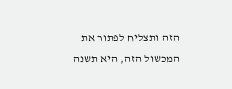הזה ותצליח לפתור את המכשול הזה, היא תשנה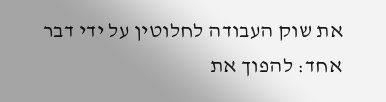את שוק העבודה לחלוטין על ידי דבר אחד: להפוך את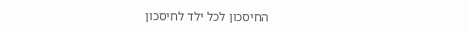החיסכון לכל ילד לחיסכון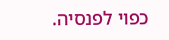כפוי לפנסיה.